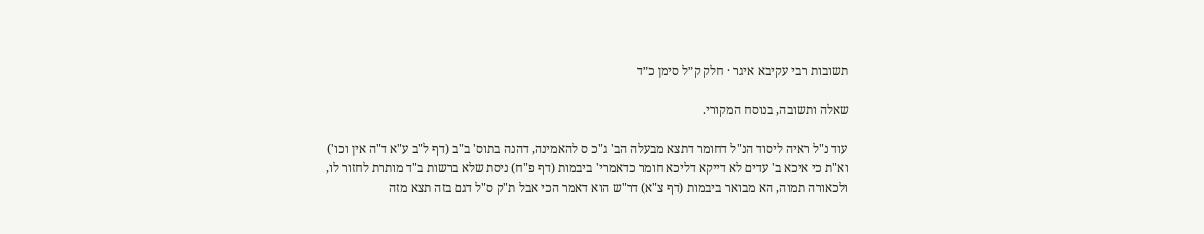תשובות רבי עקיבא איגר · חלק ק״ל סימן כ״ד

שאלה ותשובה, בנוסח המקורי.

עוד נ"ל ראיה ליסוד הנ"ל דחומר דתצא מבעלה הב' ג"כ ס להאמינה, דהנה בתוס' ב"ב (דף ל"ב ע"א ד"ה אין וכו') וא"ת כי איכא ב' עדים לא דייקא דליכא חומר כדאמרי' ביבמות (דף פ"ח) ניסת שלא ברשות ב"ד מותרת לחזור לו, ולכאורה תמוה, הא מבואר ביבמות (דף צ"א) דר"ש הוא דאמר הכי אבל ת"ק ס"ל דגם בזה תצא מזה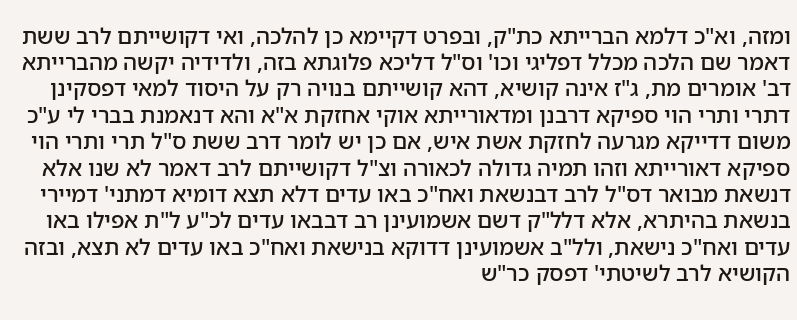ומזה, וא"כ דלמא הברייתא כת"ק, ובפרט דקיימא כן להלכה, ואי דקושייתם לרב ששת דאמר שם הלכה מכלל דפליגי וכו' וס"ל דליכא פלוגתא בזה, ולדידיה יקשה מהברייתא דב' אומרים מת, ג"ז אינה קושיא, דהא קושייתם בנויה רק על היסוד למאי דפסקינן דתרי ותרי הוי ספיקא דרבנן ומדאורייתא אוקי אחזקת א"א והא דנאמנת בברי לי ע"כ משום דדייקא מגרעה לחזקת אשת איש, אם כן יש לומר דרב ששת ס"ל תרי ותרי הוי ספיקא דאורייתא וזהו תמיה גדולה לכאורה וצ"ל דקושייתם לרב דאמר לא שנו אלא דנשאת מבואר דס"ל לרב דבנשאת ואח"כ באו עדים דלא תצא דומיא דמתני' דמיירי בנשאת בהיתרא, אלא דלל"ק דשם אשמועינן רב דבבאו עדים לכ"ע ל"ת אפילו באו עדים ואח"כ נישאת, ולל"ב אשמועינן דדוקא בנישאת ואח"כ באו עדים לא תצא, ובזה הקושיא לרב לשיטתי' דפסק כר"ש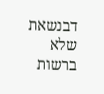דבנשאת שלא ברשות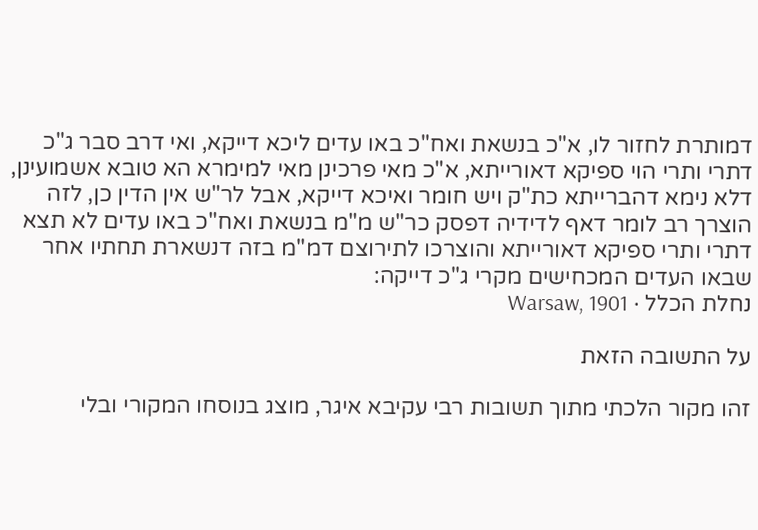דמותרת לחזור לו, א"כ בנשאת ואח"כ באו עדים ליכא דייקא, ואי דרב סבר ג"כ דתרי ותרי הוי ספיקא דאורייתא, א"כ מאי פרכינן מאי למימרא הא טובא אשמועינן, דלא נימא דהברייתא כת"ק ויש חומר ואיכא דייקא, אבל לר"ש אין הדין כן, לזה הוצרך רב לומר דאף לדידיה דפסק כר"ש מ"מ בנשאת ואח"כ באו עדים לא תצא דתרי ותרי ספיקא דאורייתא והוצרכו לתירוצם דמ"מ בזה דנשארת תחתיו אחר שבאו העדים המכחישים מקרי ג"כ דייקה:
נחלת הכלל · Warsaw, 1901

על התשובה הזאת

זהו מקור הלכתי מתוך תשובות רבי עקיבא איגר, מוצג בנוסחו המקורי ובלי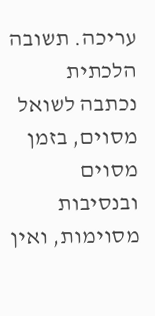עריכה. תשובה הלכתית נכתבה לשואל מסוים, בזמן מסוים ובנסיבות מסוימות, ואין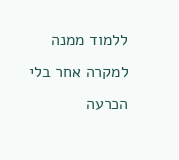ללמוד ממנה למקרה אחר בלי הכרעה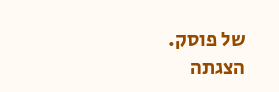של פוסק. הצגתה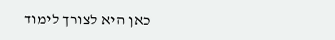כאן היא לצורך לימוד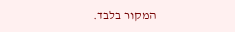המקור בלבד.